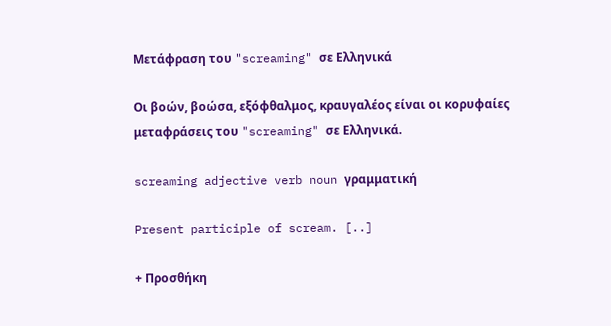Μετάφραση του "screaming" σε Ελληνικά

Οι βοών, βοώσα, εξόφθαλμος, κραυγαλέος είναι οι κορυφαίες μεταφράσεις του "screaming" σε Ελληνικά.

screaming adjective verb noun γραμματική

Present participle of scream. [..]

+ Προσθήκη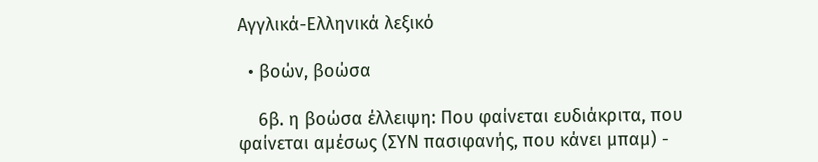Αγγλικά-Ελληνικά λεξικό

  • βοών, βοώσα

    6β. η βοώσα έλλειψη: Που φαίνεται ευδιάκριτα, που φαίνεται αμέσως (ΣΥΝ πασιφανής, που κάνει μπαμ) -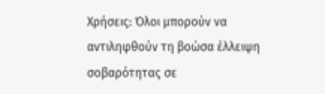Χρήσεις: Όλοι μπορούν να αντιληφθούν τη βοώσα έλλειψη σοβαρότητας σε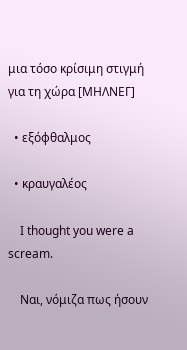μια τόσο κρίσιμη στιγμή για τη χώρα [ΜΗΛΝΕΓ]

  • εξόφθαλμος

  • κραυγαλέος

    I thought you were a scream.

    Ναι, νόμιζα πως ήσουν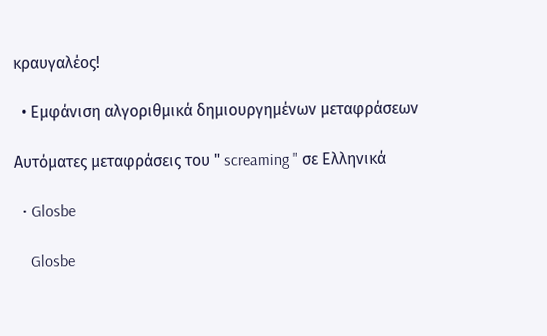κραυγαλέος!

  • Εμφάνιση αλγοριθμικά δημιουργημένων μεταφράσεων

Αυτόματες μεταφράσεις του " screaming " σε Ελληνικά

  • Glosbe

    Glosbe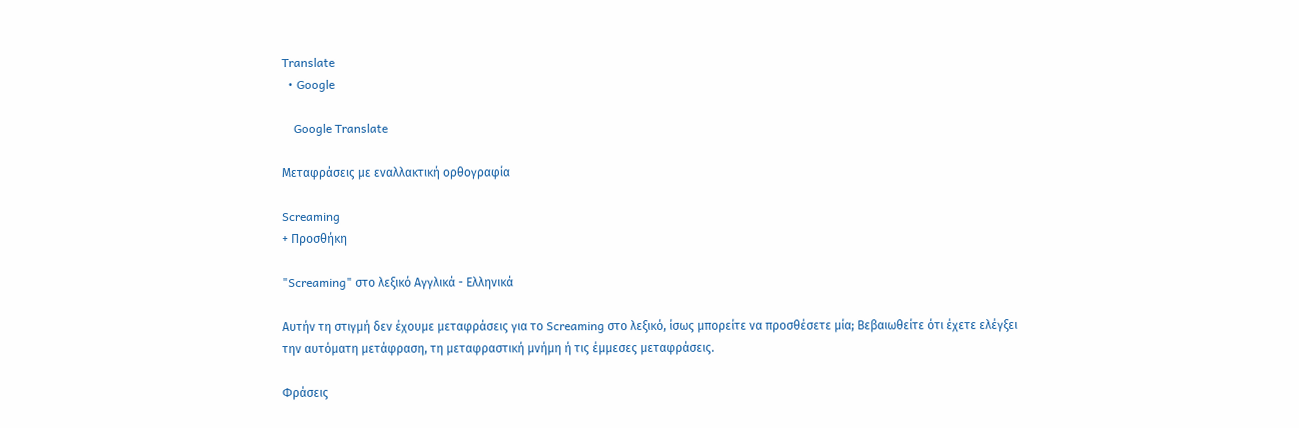Translate
  • Google

    Google Translate

Μεταφράσεις με εναλλακτική ορθογραφία

Screaming
+ Προσθήκη

"Screaming" στο λεξικό Αγγλικά - Ελληνικά

Αυτήν τη στιγμή δεν έχουμε μεταφράσεις για το Screaming στο λεξικό, ίσως μπορείτε να προσθέσετε μία; Βεβαιωθείτε ότι έχετε ελέγξει την αυτόματη μετάφραση, τη μεταφραστική μνήμη ή τις έμμεσες μεταφράσεις.

Φράσεις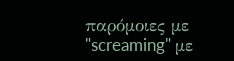παρόμοιες με "screaming" με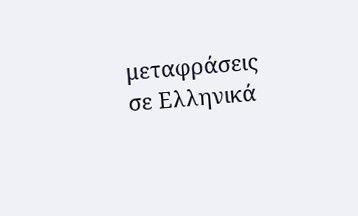μεταφράσεις σε Ελληνικά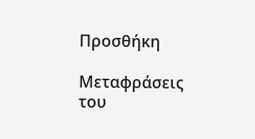Προσθήκη

Μεταφράσεις του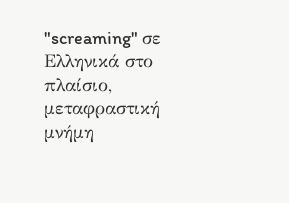"screaming" σε Ελληνικά στο πλαίσιο, μεταφραστική μνήμη